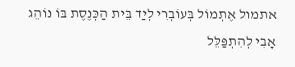אתמול אֶתְמוֹל בְּעוֹבְרִי לְיַד בֵּית הַכְּנֶסֶת בּוֹ נוֹהֵג אָבִי לְהִתְפַּלֵּל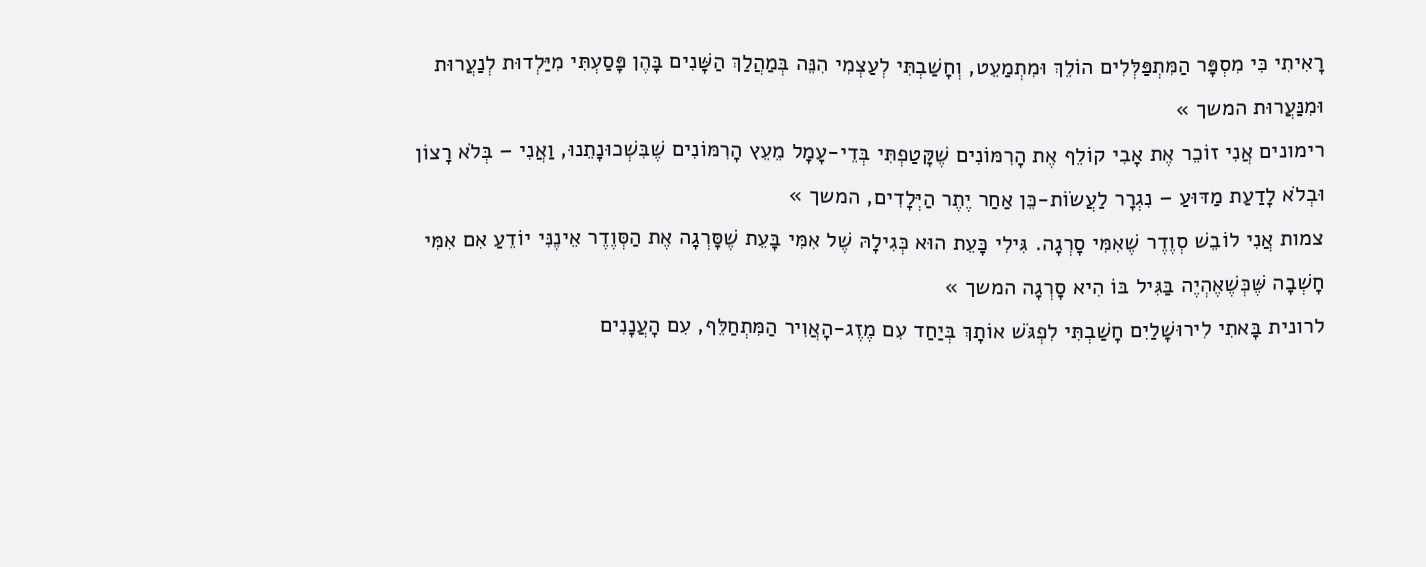רָאִיתִי כִּי מִסְפָּר הַמִּתְפַּלְּלִים הוֹלֵךְ וּמִתְמַעֵט, וְחָשַׁבְתִּי לְעַצְמִי הִנֵּה בְּמַהֲלַךְ הַשָּׁנִים בָּהֶן פָּסַעְתִּי מִיַּלְדוּת לְנַעֲרוּת וּמִנַּעֲרוּת המשך »
רימונים אֲנִי זוֹכֵר אֶת אָבִי קוֹלֵף אֶת הָרִמּוֹנִים שֶׁקָּטַפְתִּי בְּדֵי-עָמָל מֵעֵץ הָרִמּוֹנִים שֶׁבִּשְׁכוּנָתֵנוּ, וַאֲנִי – בְּלֹא רָצוֹן וּבְלֹא לָדַעַת מַדּוּעַ – נִגְרָר לַעֲשׂוֹת-כֵּן אַחַר יֶתֶר הַיְּלָדִים, המשך »
צמות אֲנִי לוֹבֵשׁ סְוֶדֶר שֶׁאִמִּי סָרְגָה. גִּילִי כָּעֵת הוּא כְּגִילָהּ שֶׁל אִמִּי בָּעֵת שֶׁסָּרְגָה אֶת הַסְּוֶדֶר אֵינֶנִּי יוֹדֵעַ אִם אִמִּי חָשְׁבָה שֶּׁכְּשֶׁאֶהְיֶה בַּגִּיל בּוֹ הִיא סָרְגָה המשך »
לרונית בָּאתִי לִירוּשָׁלַיִם חָשַׁבְתִּי לִפְגֹּשׁ אוֹתָךְ בְּיַחַד עִם מֶזֶג-הָאֲוִיר הַמִּתְחַלֵּף, עִם הָעֲנָנִים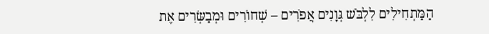הַמַּתְחִילִים לִלְבֹּשׁ גְּוָנִים אֲפֹרִים – שְׁחוֹרִים וּמְבַשְּׂרִים אֶת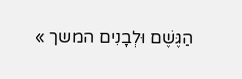הַגֶּשֶׁם וּלְבָנִים המשך »